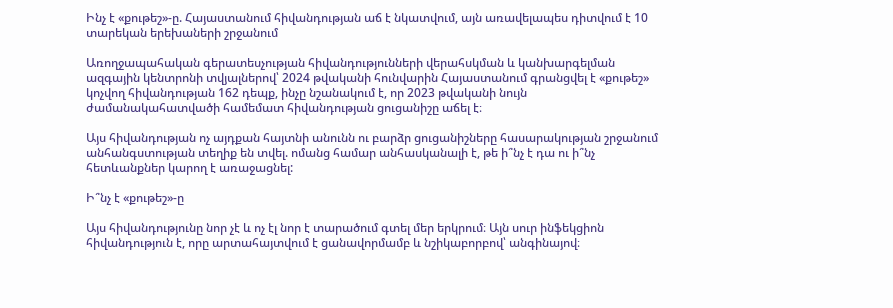Ինչ է «քութեշ»-ը. Հայաստանում հիվանդության աճ է նկատվում, այն առավելապես դիտվում է 10 տարեկան երեխաների շրջանում

Առողջապահական գերատեսչության հիվանդությունների վերահսկման և կանխարգելման ազգային կենտրոնի տվյալներով՝ 2024 թվականի հունվարին Հայաստանում գրանցվել է «քութեշ» կոչվող հիվանդության 162 դեպք, ինչը նշանակում է, որ 2023 թվականի նույն ժամանակահատվածի համեմատ հիվանդության ցուցանիշը աճել է։

Այս հիվանդության ոչ այդքան հայտնի անունն ու բարձր ցուցանիշները հասարակության շրջանում անհանգստության տեղիք են տվել. ոմանց համար անհասկանալի է, թե ի՞նչ է դա ու ի՞նչ հետևանքներ կարող է առաջացնել:

Ի՞նչ է «քութեշ»-ը

Այս հիվանդությունը նոր չէ և ոչ էլ նոր է տարածում գտել մեր երկրում։ Այն սուր ինֆեկցիոն հիվանդություն է, որը արտահայտվում է ցանավորմամբ և նշիկաբորբով՝ անգինայով։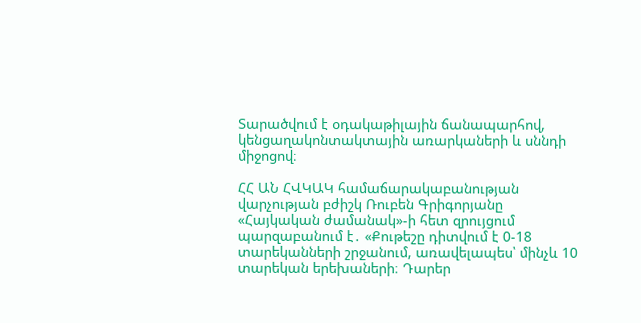Տարածվում է օդակաթիլային ճանապարհով, կենցաղակոնտակտային առարկաների և սննդի միջոցով։

ՀՀ ԱՆ ՀՎԿԱԿ համաճարակաբանության վարչության բժիշկ Ռուբեն Գրիգորյանը «Հայկական ժամանակ»-ի հետ զրույցում պարզաբանում է․ «Քութեշը դիտվում է 0-18 տարեկանների շրջանում, առավելապես՝ մինչև 10 տարեկան երեխաների։ Դարեր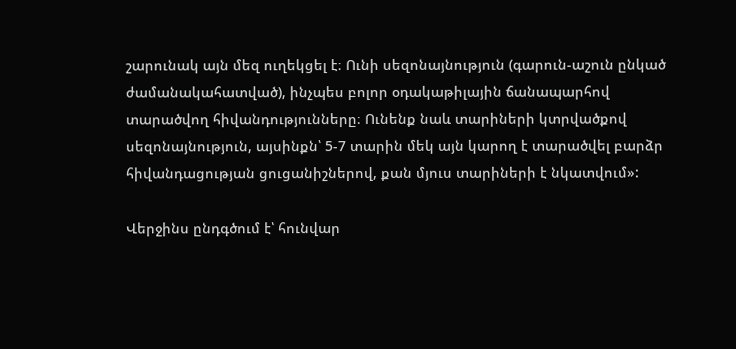շարունակ այն մեզ ուղեկցել է։ Ունի սեզոնայնություն (գարուն-աշուն ընկած ժամանակահատված), ինչպես բոլոր օդակաթիլային ճանապարհով տարածվող հիվանդությունները։ Ունենք նաև տարիների կտրվածքով սեզոնայնություն, այսինքն՝ 5-7 տարին մեկ այն կարող է տարածվել բարձր հիվանդացության ցուցանիշներով, քան մյուս տարիների է նկատվում»:

Վերջինս ընդգծում է՝ հունվար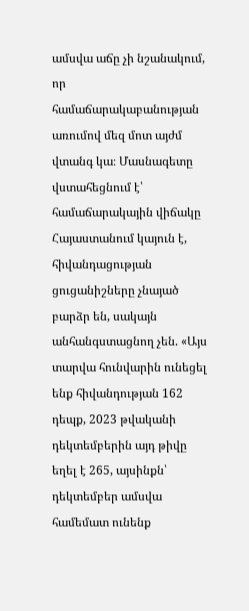ամսվա աճը չի նշանակում, որ համաճարակաբանության առումով մեզ մոտ այժմ վտանգ կա։ Մասնագետը վստահեցնում է՝ համաճարակային վիճակը Հայաստանում կայուն է, հիվանդացության ցուցանիշները չնայած բարձր են, սակայն անհանգստացնող չեն. «Այս տարվա հունվարին ունեցել ենք հիվանդության 162 դեպք, 2023 թվականի դեկտեմբերին այդ թիվը եղել է 265, այսինքն՝ դեկտեմբեր ամսվա համեմատ ունենք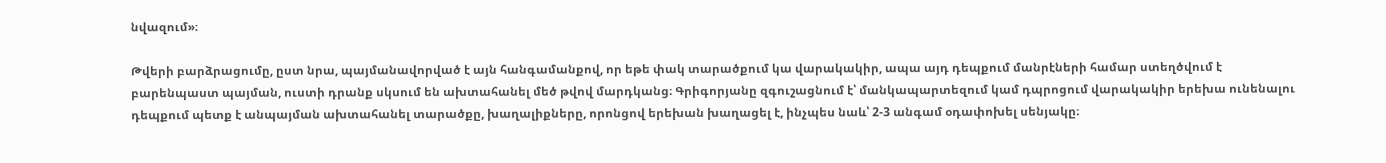նվազում»։

Թվերի բարձրացումը, ըստ նրա, պայմանավորված է այն հանգամանքով, որ եթե փակ տարածքում կա վարակակիր, ապա այդ դեպքում մանրէների համար ստեղծվում է բարենպաստ պայման, ուստի դրանք սկսում են ախտահանել մեծ թվով մարդկանց։ Գրիգորյանը զգուշացնում է՝ մանկապարտեզում կամ դպրոցում վարակակիր երեխա ունենալու դեպքում պետք է անպայման ախտահանել տարածքը, խաղալիքները, որոնցով երեխան խաղացել է, ինչպես նաև՝ 2-3 անգամ օդափոխել սենյակը։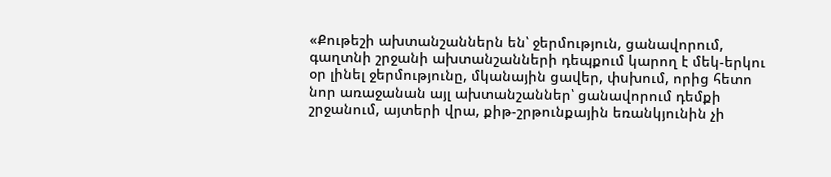«Քութեշի ախտանշաններն են՝ ջերմություն, ցանավորում, գաղտնի շրջանի ախտանշանների դեպքում կարող է մեկ-երկու օր լինել ջերմությունը, մկանային ցավեր, փսխում, որից հետո նոր առաջանան այլ ախտանշաններ՝ ցանավորում դեմքի շրջանում, այտերի վրա, քիթ-շրթունքային եռանկյունին չի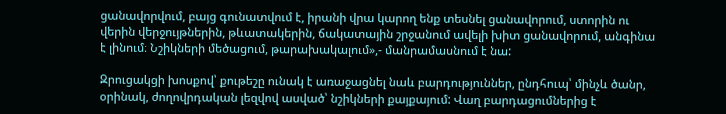ցանավորվում, բայց գունատվում է, իրանի վրա կարող ենք տեսնել ցանավորում, ստորին ու վերին վերջույթներին, թևատակերին, ճակատային շրջանում ավելի խիտ ցանավորում, անգինա է լինում։ Նշիկների մեծացում, թարախակալում»,- մանրամասնում է նա:

Զրուցակցի խոսքով՝ քութեշը ունակ է առաջացնել նաև բարդություններ, ընդհուպ՝ մինչև ծանր, օրինակ, ժողովրդական լեզվով ասված՝ նշիկների քայքայում: Վաղ բարդացումներից է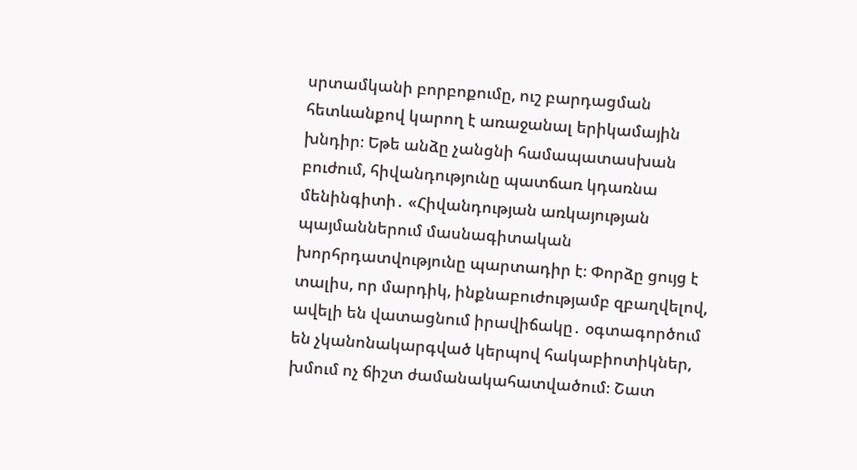սրտամկանի բորբոքումը, ուշ բարդացման հետևանքով կարող է առաջանալ երիկամային խնդիր։ Եթե անձը չանցնի համապատասխան բուժում, հիվանդությունը պատճառ կդառնա մենինգիտի․ «Հիվանդության առկայության պայմաններում մասնագիտական խորհրդատվությունը պարտադիր է։ Փորձը ցույց է տալիս, որ մարդիկ, ինքնաբուժությամբ զբաղվելով, ավելի են վատացնում իրավիճակը․ օգտագործում են չկանոնակարգված կերպով հակաբիոտիկներ, խմում ոչ ճիշտ ժամանակահատվածում։ Շատ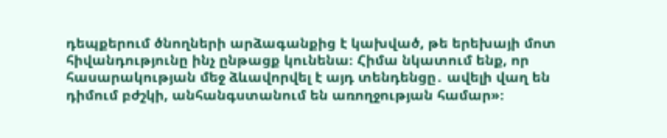դեպքերում ծնողների արձագանքից է կախված, թե երեխայի մոտ հիվանդությունը ինչ ընթացք կունենա։ Հիմա նկատում ենք, որ հասարակության մեջ ձևավորվել է այդ տենդենցը․ ավելի վաղ են դիմում բժշկի, անհանգստանում են առողջության համար»։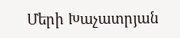Մերի Խաչատրյան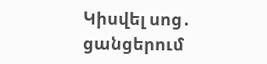Կիսվել սոց․ ցանցերում